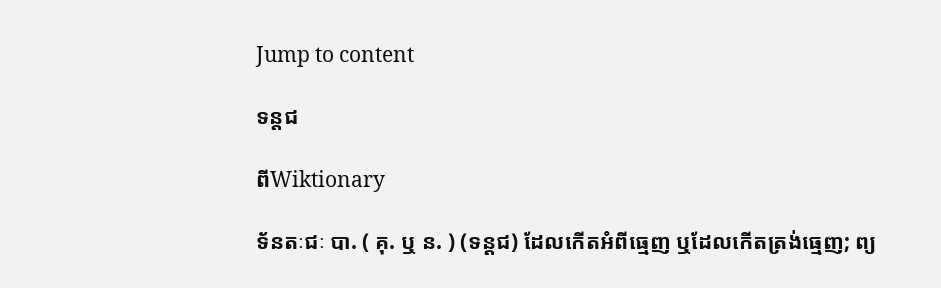Jump to content

ទន្តជ

ពីWiktionary

ទ័នតៈជៈ បា. ( គុ. ឬ ន. ) (ទន្តជ) ដែលកើតអំពីធ្មេញ ឬដែលកើតត្រង់ធ្មេញ; ព្យ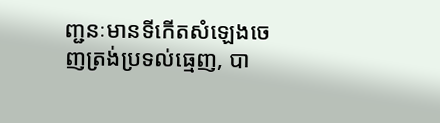ញ្ជនៈមានទីកើតសំឡេងចេញត្រង់ប្រទល់ធ្មេញ, បា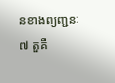នខាងព្យញ្ជនៈ ៧ តួគឺ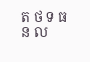ត ថ ទ ធ ន ល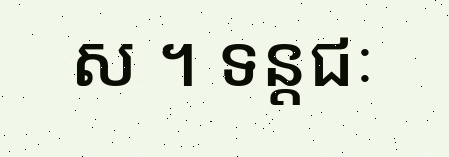ស ។ ទន្តជៈ